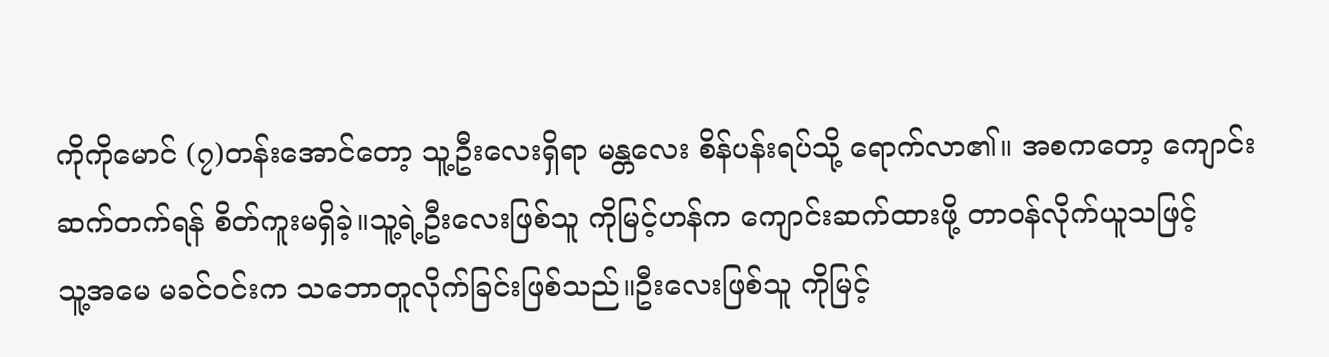ကိုကိုမောင် (၇)တန်းအောင်တော့ သူ့ဦးလေးရှိရာ မန္တလေး စိန်ပန်းရပ်သို့ ရောက်လာ၏။ အစကတော့ ကျောင်းဆက်တက်ရန် စိတ်ကူးမရှိခဲ့။သူ့ရဲ့ဦးလေးဖြစ်သူ ကိုမြင့်ဟန်က ကျောင်းဆက်ထားဖို့ တာဝန်လိုက်ယူသဖြင့်
သူ့အမေ မခင်ဝင်းက သဘောတူလိုက်ခြင်းဖြစ်သည်။ဦးလေးဖြစ်သူ ကိုမြင့်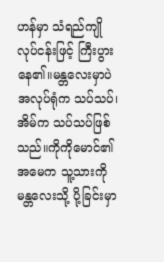ဟန်မှာ သံရည်ကျိုလုပ်ငန်းဖြင့် ကြီးပွားနေ၏။မန္တလေးမှာပဲ
အလုပ်ရုံက သပ်သပ်၊ အိမ်က သပ်သပ်ဖြစ်သည်။ကိုကိုမောင်၏အမေက သူ့သားကို မန္တလေးသို့ ပို့ခြင်းမှာ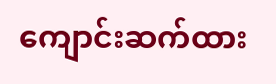ကျောင်းဆက်ထား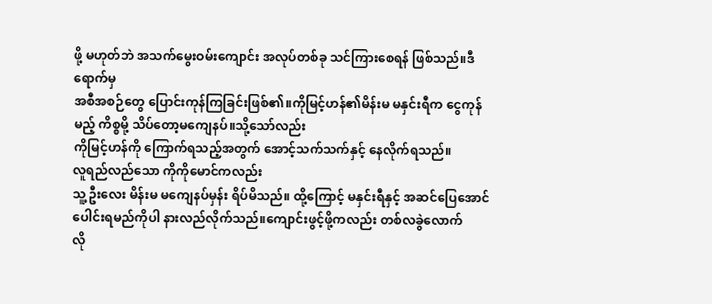ဖို့ မဟုတ်ဘဲ အသက်မွေးဝမ်းကျောင်း အလုပ်တစ်ခု သင်ကြားစေရန် ဖြစ်သည်။ဒီရောက်မှ
အစီအစဉ်တွေ ပြောင်းကုန်ကြခြင်းဖြစ်၏။ကိုမြင့်ဟန်၏မိန်းမ မနှင်းရီက ငွေကုန်မည့် ကိစ္စမို့ သိပ်တော့မကျေနပ်။သို့သော်လည်း
ကိုမြင့်ဟန်ကို ကြောက်ရသည့်အတွက် အောင့်သက်သက်နှင့် နေလိုက်ရသည်။
လူရည်လည်သော ကိုကိုမောင်ကလည်း
သူ့ဦးလေး မိန်းမ မကျေနပ်မှန်း ရိပ်မိသည်။ ထို့ကြောင့် မနှင်းရီနှင့် အဆင်ပြေအောင် ပေါင်းရမည်ကိုပါ နားလည်လိုက်သည်။ကျောင်းဖွင့်ဖို့ကလည်း တစ်လခွဲလောက်
လို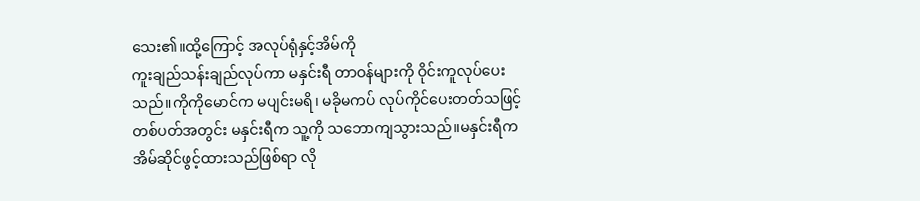သေး၏။ထို့ကြောင့် အလုပ်ရုံနှင့်အိမ်ကို
ကူးချည်သန်းချည်လုပ်ကာ မနှင်းရီ တာဝန်များကို ဝိုင်းကူလုပ်ပေးသည်။ကိုကိုမောင်က မပျင်းမရိ၊ မခိုမကပ် လုပ်ကိုင်ပေးတတ်သဖြင့် တစ်ပတ်အတွင်း မနှင်းရီက သူ့ကို သဘောကျသွားသည်။မနှင်းရီက အိမ်ဆိုင်ဖွင့်ထားသည်ဖြစ်ရာ လို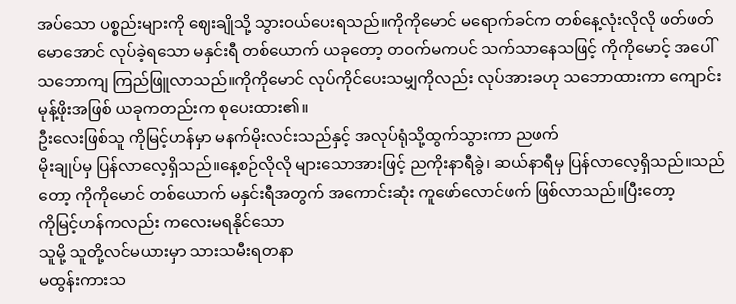အပ်သော ပစ္စည်းများကို ဈေးချိုသို့ သွားဝယ်ပေးရသည်။ကိုကိုမောင် မရောက်ခင်က တစ်နေ့လုံးလိုလို ဖတ်ဖတ်မောအောင် လုပ်ခဲ့ရသော မနှင်းရီ တစ်ယောက် ယခုတော့ တဝက်မကပင် သက်သာနေသဖြင့် ကိုကိုမောင့် အပေါ် သဘောကျ ကြည်ဖြူလာသည်။ကိုကိုမောင် လုပ်ကိုင်ပေးသမျှကိုလည်း လုပ်အားခဟု သဘောထားကာ ကျောင်းမုန့်ဖိုးအဖြစ် ယခုကတည်းက စုပေးထား၏။
ဦးလေးဖြစ်သူ ကိုမြင့်ဟန်မှာ မနက်မိုးလင်းသည်နှင့် အလုပ်ရုံသို့ထွက်သွားကာ ညဖက်
မိုးချုပ်မှ ပြန်လာလေ့ရှိသည်။နေ့စဉ်လိုလို များသောအားဖြင့် ညကိုးနာရီခွဲ၊ ဆယ်နာရီမှ ပြန်လာလေ့ရှိသည်။သည်တော့ ကိုကိုမောင် တစ်ယောက် မနှင်းရီအတွက် အကောင်းဆုံး ကူဖော်လောင်ဖက် ဖြစ်လာသည်။ပြီးတော့
ကိုမြင့်ဟန်ကလည်း ကလေးမရနိုင်သော
သူမို့ သူတို့လင်မယားမှာ သားသမီးရတနာ
မထွန်းကားသ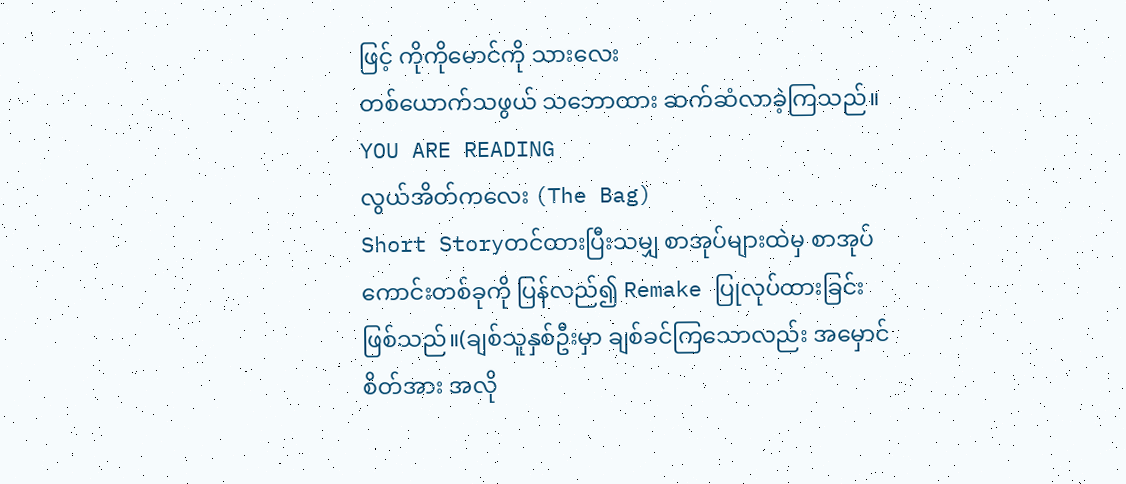ဖြင့် ကိုကိုမောင်ကို သားလေး
တစ်ယောက်သဖွယ် သဘောထား ဆက်ဆံလာခဲ့ကြသည်။
YOU ARE READING
လွယ်အိတ်ကလေး (The Bag)
Short Storyတင်ထားပြီးသမျှ စာအုပ်များထဲမှ စာအုပ်ကောင်းတစ်ခုကို ပြန်လည်၍ Remake ပြုလုပ်ထားခြင်းဖြစ်သည်။(ချစ်သူနှစ်ဦးမှာ ချစ်ခင်ကြသောလည်း အမှောင်စိတ်အား အလို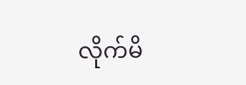လိုက်မိ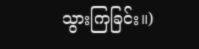သွားကြခြင်း။)